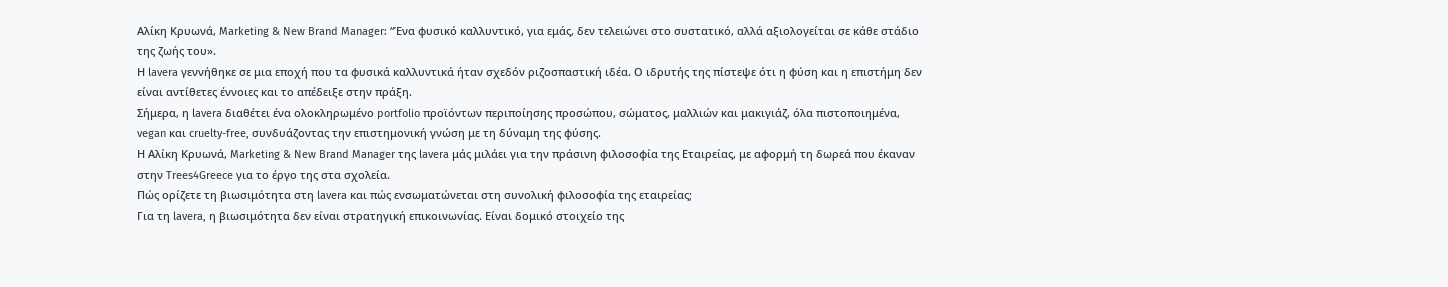Αλίκη Κρυωνά, Marketing & New Brand Manager: “Ένα φυσικό καλλυντικό, για εμάς, δεν τελειώνει στο συστατικό, αλλά αξιολογείται σε κάθε στάδιο της ζωής του».
Η lavera γεννήθηκε σε μια εποχή που τα φυσικά καλλυντικά ήταν σχεδόν ριζοσπαστική ιδέα. Ο ιδρυτής της πίστεψε ότι η φύση και η επιστήμη δεν είναι αντίθετες έννοιες και το απέδειξε στην πράξη.
Σήμερα, η lavera διαθέτει ένα ολοκληρωμένο portfolio προϊόντων περιποίησης προσώπου, σώματος, μαλλιών και μακιγιάζ, όλα πιστοποιημένα, vegan και cruelty-free, συνδυάζοντας την επιστημονική γνώση με τη δύναμη της φύσης.
Η Αλίκη Κρυωνά, Marketing & New Brand Manager της lavera μάς μιλάει για την πράσινη φιλοσοφία της Εταιρείας, με αφορμή τη δωρεά που έκαναν στην Trees4Greece για το έργο της στα σχολεία.
Πώς ορίζετε τη βιωσιμότητα στη lavera και πώς ενσωματώνεται στη συνολική φιλοσοφία της εταιρείας;
Για τη lavera, η βιωσιμότητα δεν είναι στρατηγική επικοινωνίας. Είναι δομικό στοιχείο της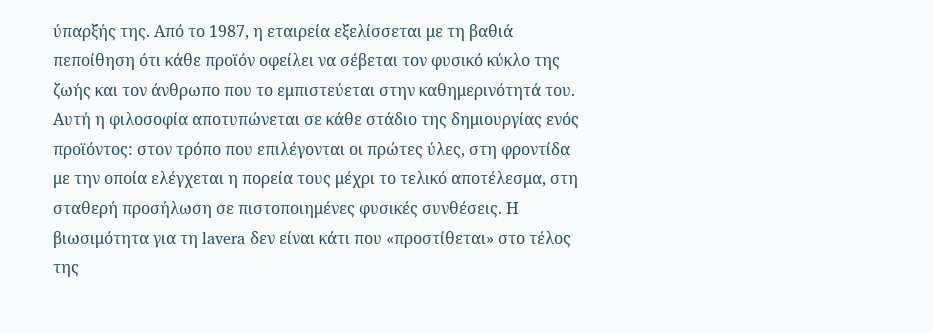ύπαρξής της. Από το 1987, η εταιρεία εξελίσσεται με τη βαθιά πεποίθηση ότι κάθε προϊόν οφείλει να σέβεται τον φυσικό κύκλο της ζωής και τον άνθρωπο που το εμπιστεύεται στην καθημερινότητά του.
Αυτή η φιλοσοφία αποτυπώνεται σε κάθε στάδιο της δημιουργίας ενός προϊόντος: στον τρόπο που επιλέγονται οι πρώτες ύλες, στη φροντίδα με την οποία ελέγχεται η πορεία τους μέχρι το τελικό αποτέλεσμα, στη σταθερή προσήλωση σε πιστοποιημένες φυσικές συνθέσεις. Η βιωσιμότητα για τη lavera δεν είναι κάτι που «προστίθεται» στο τέλος της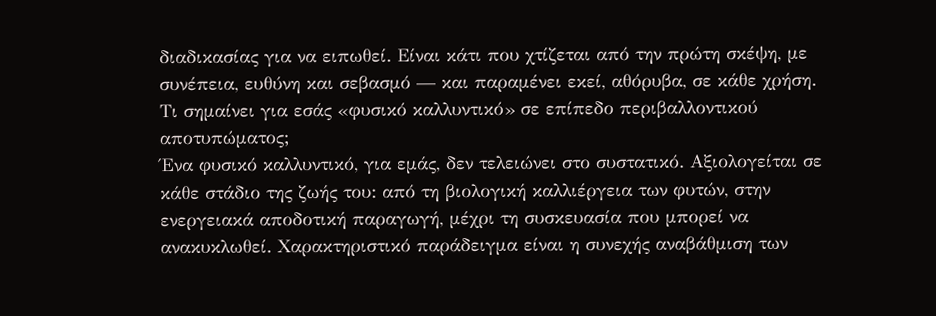διαδικασίας για να ειπωθεί. Είναι κάτι που χτίζεται από την πρώτη σκέψη, με συνέπεια, ευθύνη και σεβασμό — και παραμένει εκεί, αθόρυβα, σε κάθε χρήση.
Τι σημαίνει για εσάς «φυσικό καλλυντικό» σε επίπεδο περιβαλλοντικού αποτυπώματος;
Ένα φυσικό καλλυντικό, για εμάς, δεν τελειώνει στο συστατικό. Αξιολογείται σε κάθε στάδιο της ζωής του: από τη βιολογική καλλιέργεια των φυτών, στην ενεργειακά αποδοτική παραγωγή, μέχρι τη συσκευασία που μπορεί να ανακυκλωθεί. Χαρακτηριστικό παράδειγμα είναι η συνεχής αναβάθμιση των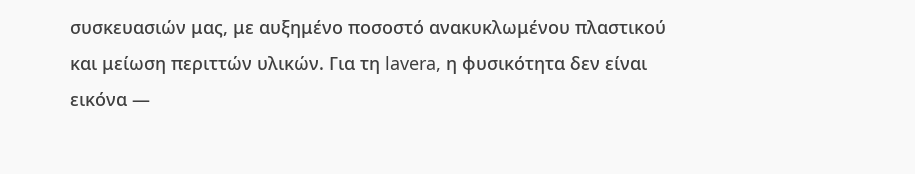συσκευασιών μας, με αυξημένο ποσοστό ανακυκλωμένου πλαστικού και μείωση περιττών υλικών. Για τη lavera, η φυσικότητα δεν είναι εικόνα —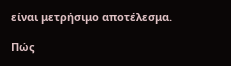είναι μετρήσιμο αποτέλεσμα.

Πώς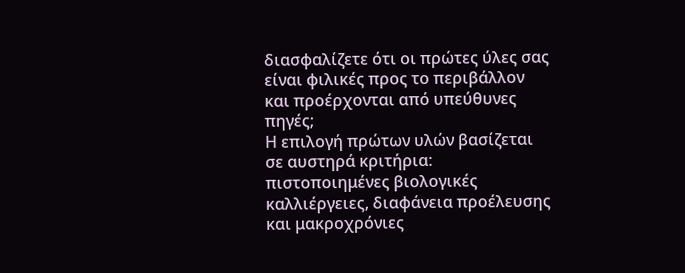διασφαλίζετε ότι οι πρώτες ύλες σας είναι φιλικές προς το περιβάλλον και προέρχονται από υπεύθυνες πηγές;
Η επιλογή πρώτων υλών βασίζεται σε αυστηρά κριτήρια: πιστοποιημένες βιολογικές καλλιέργειες, διαφάνεια προέλευσης και μακροχρόνιες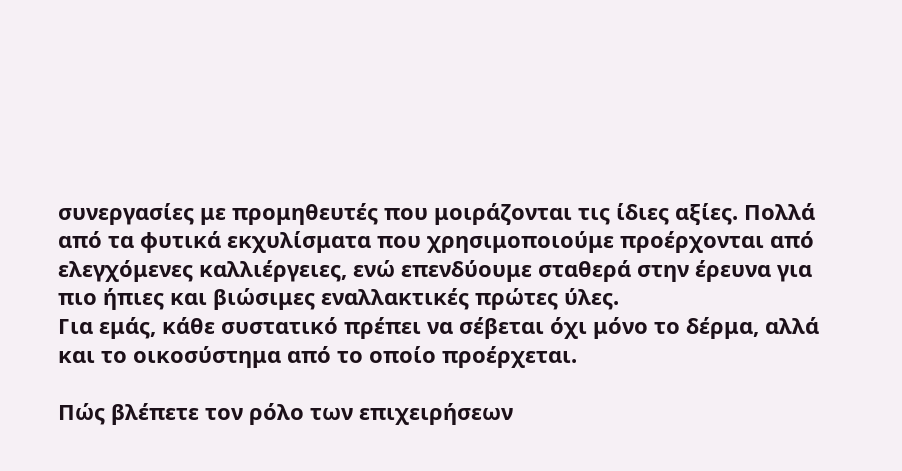συνεργασίες με προμηθευτές που μοιράζονται τις ίδιες αξίες. Πολλά από τα φυτικά εκχυλίσματα που χρησιμοποιούμε προέρχονται από ελεγχόμενες καλλιέργειες, ενώ επενδύουμε σταθερά στην έρευνα για πιο ήπιες και βιώσιμες εναλλακτικές πρώτες ύλες.
Για εμάς, κάθε συστατικό πρέπει να σέβεται όχι μόνο το δέρμα, αλλά και το οικοσύστημα από το οποίο προέρχεται.

Πώς βλέπετε τον ρόλο των επιχειρήσεων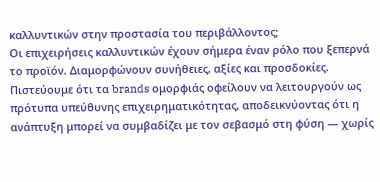καλλυντικών στην προστασία του περιβάλλοντος;
Οι επιχειρήσεις καλλυντικών έχουν σήμερα έναν ρόλο που ξεπερνά το προϊόν. Διαμορφώνουν συνήθειες, αξίες και προσδοκίες. Πιστεύουμε ότι τα brands ομορφιάς οφείλουν να λειτουργούν ως πρότυπα υπεύθυνης επιχειρηματικότητας, αποδεικνύοντας ότι η ανάπτυξη μπορεί να συμβαδίζει με τον σεβασμό στη φύση — χωρίς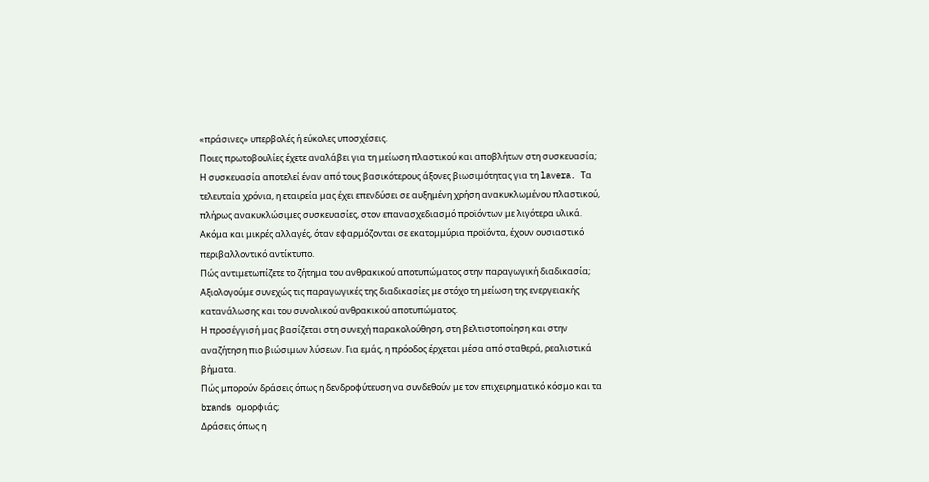«πράσινες» υπερβολές ή εύκολες υποσχέσεις.
Ποιες πρωτοβουλίες έχετε αναλάβει για τη μείωση πλαστικού και αποβλήτων στη συσκευασία;
Η συσκευασία αποτελεί έναν από τους βασικότερους άξονες βιωσιμότητας για τη lavera. Τα τελευταία χρόνια, η εταιρεία μας έχει επενδύσει σε αυξημένη χρήση ανακυκλωμένου πλαστικού, πλήρως ανακυκλώσιμες συσκευασίες, στον επανασχεδιασμό προϊόντων με λιγότερα υλικά.
Ακόμα και μικρές αλλαγές, όταν εφαρμόζονται σε εκατομμύρια προϊόντα, έχουν ουσιαστικό περιβαλλοντικό αντίκτυπο.
Πώς αντιμετωπίζετε το ζήτημα του ανθρακικού αποτυπώματος στην παραγωγική διαδικασία;
Αξιολογούμε συνεχώς τις παραγωγικές της διαδικασίες με στόχο τη μείωση της ενεργειακής κατανάλωσης και του συνολικού ανθρακικού αποτυπώματος.
Η προσέγγισή μας βασίζεται στη συνεχή παρακολούθηση, στη βελτιστοποίηση και στην αναζήτηση πιο βιώσιμων λύσεων. Για εμάς, η πρόοδος έρχεται μέσα από σταθερά, ρεαλιστικά βήματα.
Πώς μπορούν δράσεις όπως η δενδροφύτευση να συνδεθούν με τον επιχειρηματικό κόσμο και τα brands ομορφιάς;
Δράσεις όπως η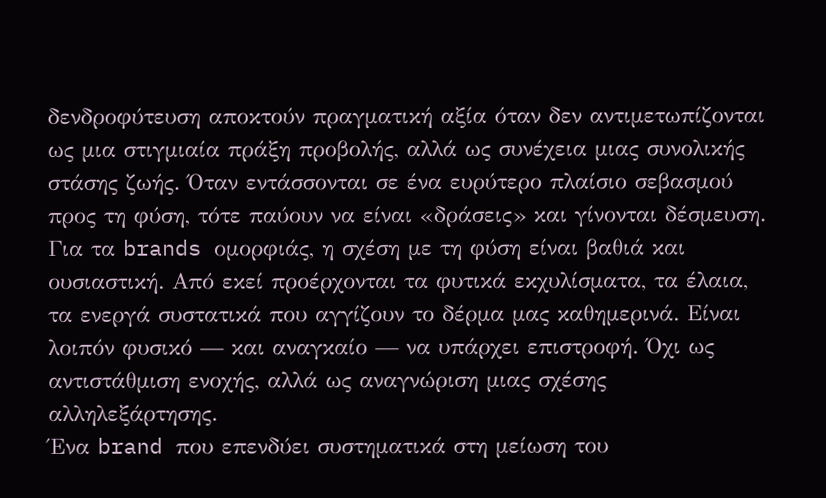δενδροφύτευση αποκτούν πραγματική αξία όταν δεν αντιμετωπίζονται ως μια στιγμιαία πράξη προβολής, αλλά ως συνέχεια μιας συνολικής στάσης ζωής. Όταν εντάσσονται σε ένα ευρύτερο πλαίσιο σεβασμού προς τη φύση, τότε παύουν να είναι «δράσεις» και γίνονται δέσμευση.
Για τα brands ομορφιάς, η σχέση με τη φύση είναι βαθιά και ουσιαστική. Από εκεί προέρχονται τα φυτικά εκχυλίσματα, τα έλαια, τα ενεργά συστατικά που αγγίζουν το δέρμα μας καθημερινά. Είναι λοιπόν φυσικό — και αναγκαίο — να υπάρχει επιστροφή. Όχι ως αντιστάθμιση ενοχής, αλλά ως αναγνώριση μιας σχέσης αλληλεξάρτησης.
Ένα brand που επενδύει συστηματικά στη μείωση του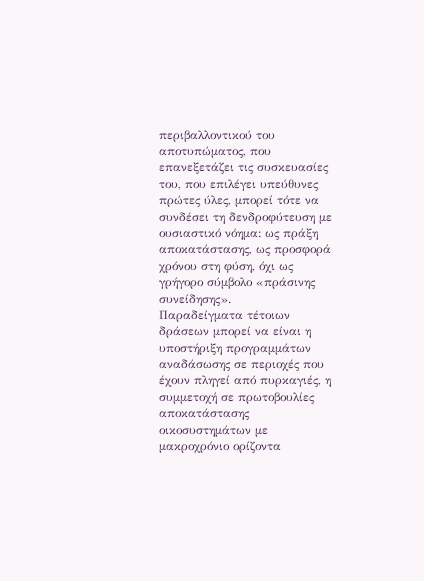περιβαλλοντικού του αποτυπώματος, που επανεξετάζει τις συσκευασίες του, που επιλέγει υπεύθυνες πρώτες ύλες, μπορεί τότε να συνδέσει τη δενδροφύτευση με ουσιαστικό νόημα: ως πράξη αποκατάστασης, ως προσφορά χρόνου στη φύση, όχι ως γρήγορο σύμβολο «πράσινης συνείδησης».
Παραδείγματα τέτοιων δράσεων μπορεί να είναι η υποστήριξη προγραμμάτων αναδάσωσης σε περιοχές που έχουν πληγεί από πυρκαγιές, η συμμετοχή σε πρωτοβουλίες αποκατάστασης οικοσυστημάτων με μακροχρόνιο ορίζοντα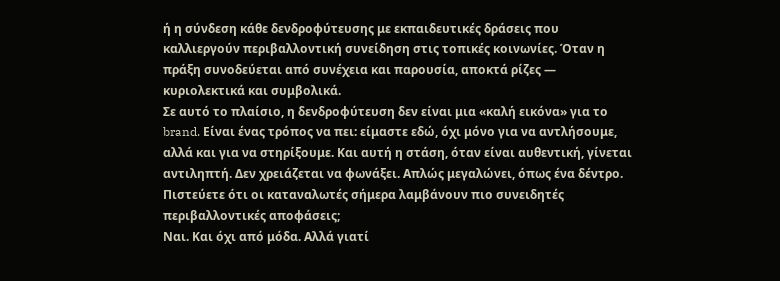ή η σύνδεση κάθε δενδροφύτευσης με εκπαιδευτικές δράσεις που καλλιεργούν περιβαλλοντική συνείδηση στις τοπικές κοινωνίες. Όταν η πράξη συνοδεύεται από συνέχεια και παρουσία, αποκτά ρίζες — κυριολεκτικά και συμβολικά.
Σε αυτό το πλαίσιο, η δενδροφύτευση δεν είναι μια «καλή εικόνα» για το brand. Είναι ένας τρόπος να πει: είμαστε εδώ, όχι μόνο για να αντλήσουμε, αλλά και για να στηρίξουμε. Και αυτή η στάση, όταν είναι αυθεντική, γίνεται αντιληπτή. Δεν χρειάζεται να φωνάξει. Απλώς μεγαλώνει, όπως ένα δέντρο.
Πιστεύετε ότι οι καταναλωτές σήμερα λαμβάνουν πιο συνειδητές περιβαλλοντικές αποφάσεις;
Ναι. Και όχι από μόδα. Αλλά γιατί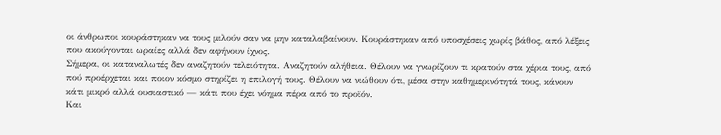οι άνθρωποι κουράστηκαν να τους μιλούν σαν να μην καταλαβαίνουν. Κουράστηκαν από υποσχέσεις χωρίς βάθος, από λέξεις που ακούγονται ωραίες αλλά δεν αφήνουν ίχνος.
Σήμερα, οι καταναλωτές δεν αναζητούν τελειότητα. Αναζητούν αλήθεια. Θέλουν να γνωρίζουν τι κρατούν στα χέρια τους, από πού προέρχεται και ποιον κόσμο στηρίζει η επιλογή τους. Θέλουν να νιώθουν ότι, μέσα στην καθημερινότητά τους, κάνουν κάτι μικρό αλλά ουσιαστικό — κάτι που έχει νόημα πέρα από το προϊόν.
Και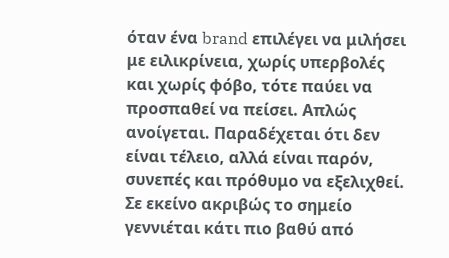όταν ένα brand επιλέγει να μιλήσει με ειλικρίνεια, χωρίς υπερβολές και χωρίς φόβο, τότε παύει να προσπαθεί να πείσει. Απλώς ανοίγεται. Παραδέχεται ότι δεν είναι τέλειο, αλλά είναι παρόν, συνεπές και πρόθυμο να εξελιχθεί.
Σε εκείνο ακριβώς το σημείο γεννιέται κάτι πιο βαθύ από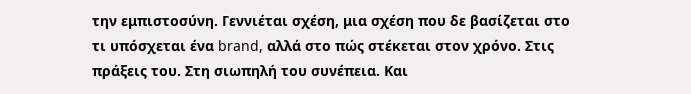την εμπιστοσύνη. Γεννιέται σχέση, μια σχέση που δε βασίζεται στο τι υπόσχεται ένα brand, αλλά στο πώς στέκεται στον χρόνο. Στις πράξεις του. Στη σιωπηλή του συνέπεια. Και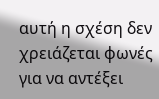αυτή η σχέση δεν χρειάζεται φωνές για να αντέξει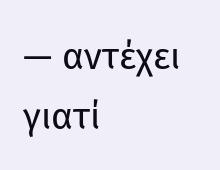— αντέχει γιατί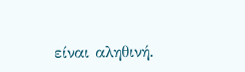είναι αληθινή.